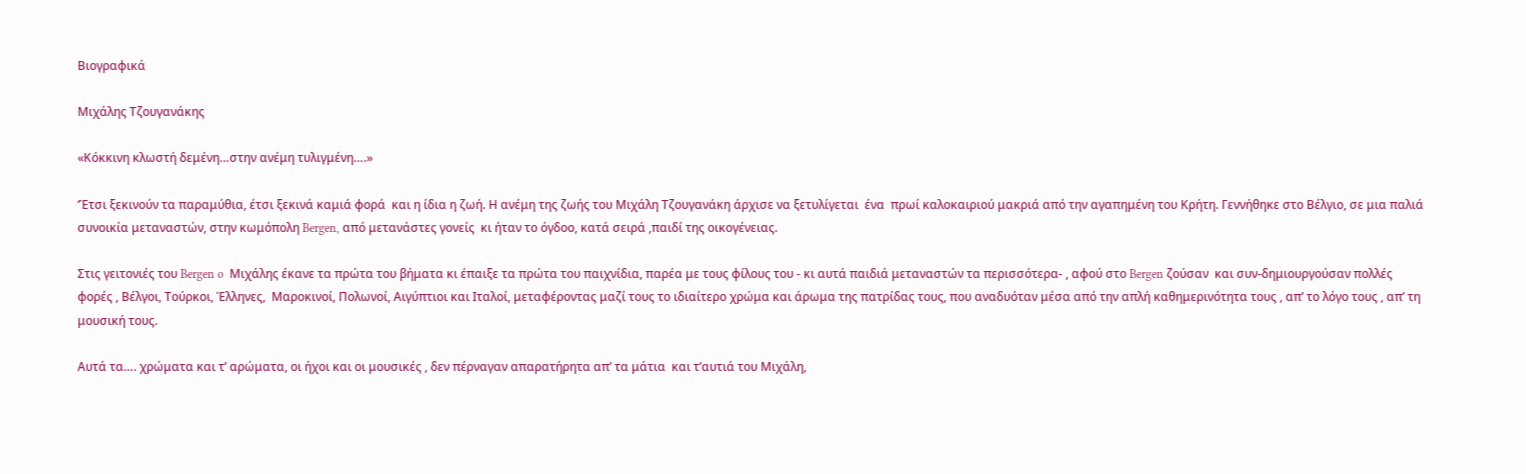Βιογραφικά

Μιχάλης Τζουγανάκης

«Κόκκινη κλωστή δεμένη…στην ανέμη τυλιγμένη….»

‘Έτσι ξεκινούν τα παραμύθια, έτσι ξεκινά καμιά φορά  και η ίδια η ζωή. Η ανέμη της ζωής του Μιχάλη Τζουγανάκη άρχισε να ξετυλίγεται  ένα  πρωί καλοκαιριού μακριά από την αγαπημένη του Κρήτη. Γεννήθηκε στο Βέλγιο, σε μια παλιά συνοικία μεταναστών, στην κωμόπολη Bergen, από μετανάστες γονείς  κι ήταν το όγδοο, κατά σειρά ,παιδί της οικογένειας.

Στις γειτονιές του Bergen o  Μιχάλης έκανε τα πρώτα του βήματα κι έπαιξε τα πρώτα του παιχνίδια, παρέα με τους φίλους του - κι αυτά παιδιά μεταναστών τα περισσότερα- , αφού στο Bergen ζούσαν  και συν-δημιουργούσαν πολλές φορές , Βέλγοι, Τούρκοι, Έλληνες,  Μαροκινοί, Πολωνοί, Αιγύπτιοι και Ιταλοί, μεταφέροντας μαζί τους το ιδιαίτερο χρώμα και άρωμα της πατρίδας τους, που αναδυόταν μέσα από την απλή καθημερινότητα τους , απ’ το λόγο τους , απ’ τη μουσική τους.

Αυτά τα…. χρώματα και τ’ αρώματα, οι ήχοι και οι μουσικές , δεν πέρναγαν απαρατήρητα απ’ τα μάτια  και τ’αυτιά του Μιχάλη,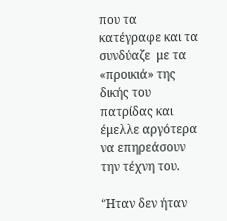που τα κατέγραφε και τα συνδύαζε  με τα «προικιά» της δικής του πατρίδας και έμελλε αργότερα να επηρεάσουν  την τέχνη του.

‘Ήταν δεν ήταν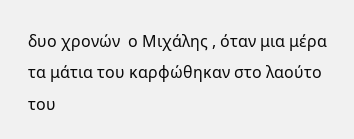δυο χρονών  ο Μιχάλης , όταν μια μέρα  τα μάτια του καρφώθηκαν στο λαούτο του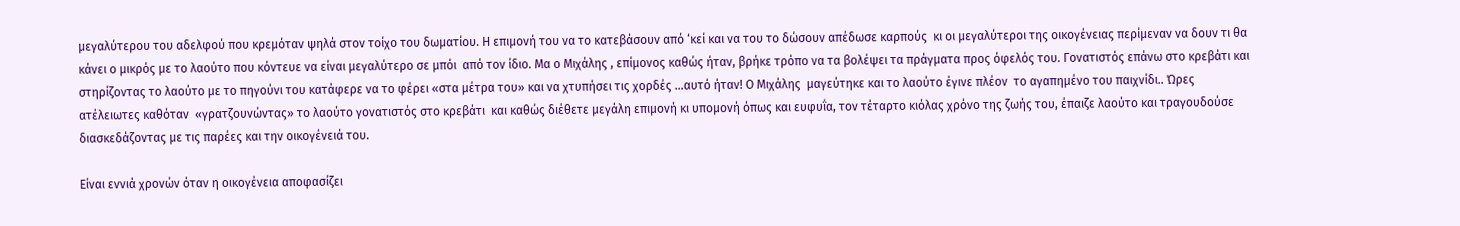μεγαλύτερου του αδελφού που κρεμόταν ψηλά στον τοίχο του δωματίου. Η επιμονή του να το κατεβάσουν από ‘κεί και να του το δώσουν απέδωσε καρπούς  κι οι μεγαλύτεροι της οικογένειας περίμεναν να δουν τι θα κάνει ο μικρός με το λαούτο που κόντευε να είναι μεγαλύτερο σε μπόι  από τον ίδιο. Μα ο Μιχάλης , επίμονος καθώς ήταν, βρήκε τρόπο να τα βολέψει τα πράγματα προς όφελός του. Γονατιστός επάνω στο κρεβάτι και στηρίζοντας το λαούτο με το πηγούνι του κατάφερε να το φέρει «στα μέτρα του» και να χτυπήσει τις χορδές …αυτό ήταν! Ο Μιχάλης  μαγεύτηκε και το λαούτο έγινε πλέον  το αγαπημένο του παιχνίδι.. Ώρες ατέλειωτες καθόταν  «γρατζουνώντας» το λαούτο γονατιστός στο κρεβάτι  και καθώς διέθετε μεγάλη επιμονή κι υπομονή όπως και ευφυΐα, τον τέταρτο κιόλας χρόνο της ζωής του, έπαιζε λαούτο και τραγουδούσε διασκεδάζοντας με τις παρέες και την οικογένειά του.

Είναι εννιά χρονών όταν η οικογένεια αποφασίζει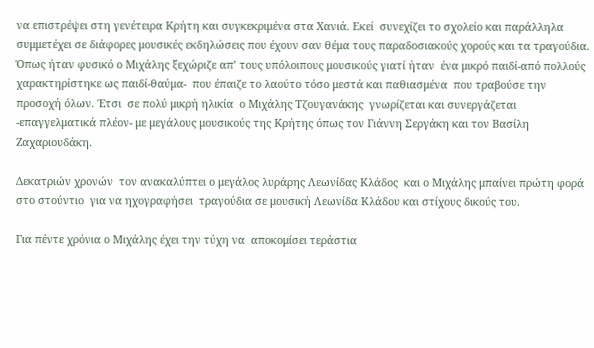να επιστρέψει στη γενέτειρα Κρήτη και συγκεκριμένα στα Χανιά. Εκεί  συνεχίζει το σχολείο και παράλληλα συμμετέχει σε διάφορες μουσικές εκδηλώσεις που έχουν σαν θέμα τους παραδοσιακούς χορούς και τα τραγούδια. Όπως ήταν φυσικό ο Μιχάλης ξεχώριζε απ’ τους υπόλοιπους μουσικούς γιατί ήταν  ένα μικρό παιδί-από πολλούς χαρακτηρίστηκε ως παιδί-θαύμα-  που έπαιζε το λαούτο τόσο μεστά και παθιασμένα  που τραβούσε την προσοχή όλων. Έτσι  σε πολύ μικρή ηλικία  ο Μιχάλης Τζουγανάκης  γνωρίζεται και συνεργάζεται  -επαγγελματικά πλέον- με μεγάλους μουσικούς της Κρήτης όπως τον Γιάννη Σεργάκη και τον Βασίλη Ζαχαριουδάκη.

Δεκατριών χρονών  τον ανακαλύπτει ο μεγάλος λυράρης Λεωνίδας Κλάδος  και ο Μιχάλης μπαίνει πρώτη φορά στο στούντιο  για να ηχογραφήσει  τραγούδια σε μουσική Λεωνίδα Κλάδου και στίχους δικούς του.

Για πέντε χρόνια ο Μιχάλης έχει την τύχη να  αποκομίσει τεράστια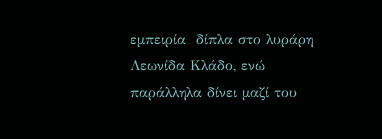εμπειρία  δίπλα στο λυράρη Λεωνίδα Κλάδο, ενώ παράλληλα δίνει μαζί του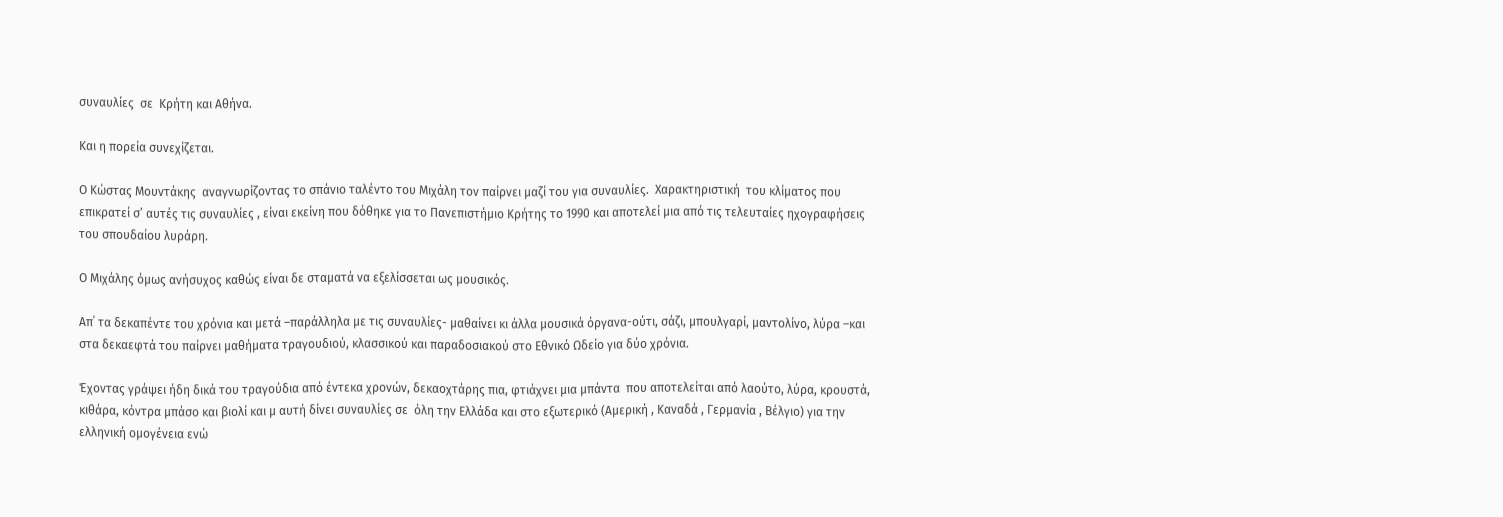συναυλίες  σε  Κρήτη και Αθήνα.

Και η πορεία συνεχίζεται.

Ο Κώστας Μουντάκης  αναγνωρίζοντας το σπάνιο ταλέντο του Μιχάλη τον παίρνει μαζί του για συναυλίες.  Χαρακτηριστική  του κλίματος που επικρατεί σ’ αυτές τις συναυλίες , είναι εκείνη που δόθηκε για το Πανεπιστήμιο Κρήτης το 1990 και αποτελεί μια από τις τελευταίες ηχογραφήσεις του σπουδαίου λυράρη.

Ο Μιχάλης όμως ανήσυχος καθώς είναι δε σταματά να εξελίσσεται ως μουσικός.

Απ΄ τα δεκαπέντε του χρόνια και μετά –παράλληλα με τις συναυλίες- μαθαίνει κι άλλα μουσικά όργανα-ούτι, σάζι, μπουλγαρί, μαντολίνο, λύρα –και στα δεκαεφτά του παίρνει μαθήματα τραγουδιού, κλασσικού και παραδοσιακού στο Εθνικό Ωδείο για δύο χρόνια.

Έχοντας γράψει ήδη δικά του τραγούδια από έντεκα χρονών, δεκαοχτάρης πια, φτιάχνει μια μπάντα  που αποτελείται από λαούτο, λύρα, κρουστά, κιθάρα, κόντρα μπάσο και βιολί και μ αυτή δίνει συναυλίες σε  όλη την Ελλάδα και στο εξωτερικό (Αμερική , Καναδά , Γερμανία , Βέλγιο) για την ελληνική ομογένεια ενώ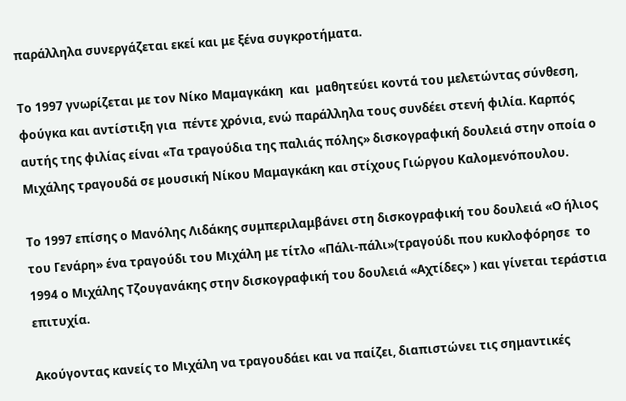παράλληλα συνεργάζεται εκεί και με ξένα συγκροτήματα.

Το 1997 γνωρίζεται με τον Νίκο Μαμαγκάκη  και  μαθητεύει κοντά του μελετώντας σύνθεση, φούγκα και αντίστιξη για  πέντε χρόνια, ενώ παράλληλα τους συνδέει στενή φιλία. Καρπός αυτής της φιλίας είναι «Τα τραγούδια της παλιάς πόλης» δισκογραφική δουλειά στην οποία ο Μιχάλης τραγουδά σε μουσική Νίκου Μαμαγκάκη και στίχους Γιώργου Καλομενόπουλου.

Το 1997 επίσης ο Μανόλης Λιδάκης συμπεριλαμβάνει στη δισκογραφική του δουλειά «Ο ήλιος του Γενάρη» ένα τραγούδι του Μιχάλη με τίτλο «Πάλι-πάλι»(τραγούδι που κυκλοφόρησε  το 1994 ο Μιχάλης Τζουγανάκης στην δισκογραφική του δουλειά «Αχτίδες» ) και γίνεται τεράστια επιτυχία.

Ακούγοντας κανείς το Μιχάλη να τραγουδάει και να παίζει, διαπιστώνει τις σημαντικές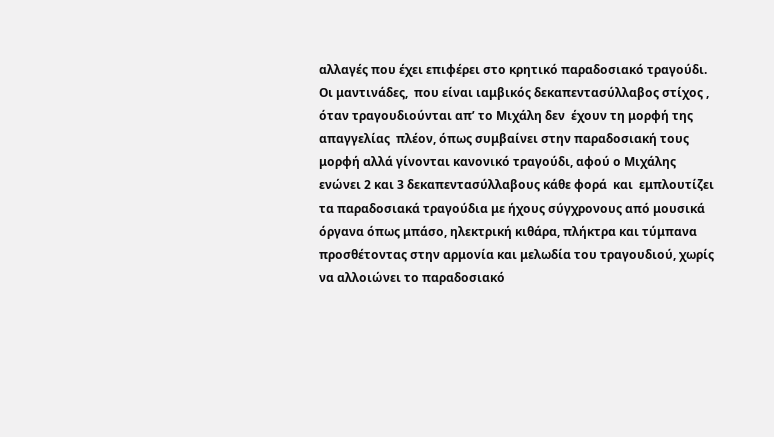αλλαγές που έχει επιφέρει στο κρητικό παραδοσιακό τραγούδι. Οι μαντινάδες,  που είναι ιαμβικός δεκαπεντασύλλαβος στίχος , όταν τραγουδιούνται απ’ το Μιχάλη δεν  έχουν τη μορφή της απαγγελίας  πλέον, όπως συμβαίνει στην παραδοσιακή τους μορφή αλλά γίνονται κανονικό τραγούδι, αφού ο Μιχάλης ενώνει 2 και 3 δεκαπεντασύλλαβους κάθε φορά  και  εμπλουτίζει τα παραδοσιακά τραγούδια με ήχους σύγχρονους από μουσικά όργανα όπως μπάσο, ηλεκτρική κιθάρα, πλήκτρα και τύμπανα προσθέτοντας στην αρμονία και μελωδία του τραγουδιού, χωρίς να αλλοιώνει το παραδοσιακό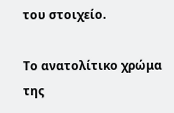του στοιχείο.

Το ανατολίτικο χρώμα της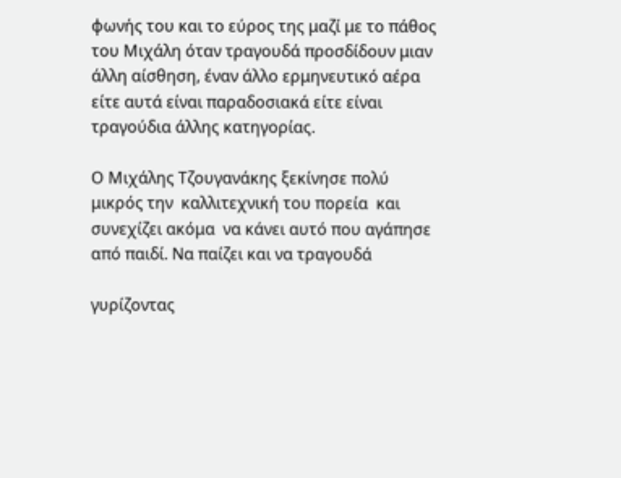φωνής του και το εύρος της μαζί με το πάθος του Μιχάλη όταν τραγουδά προσδίδουν μιαν άλλη αίσθηση, έναν άλλο ερμηνευτικό αέρα είτε αυτά είναι παραδοσιακά είτε είναι τραγούδια άλλης κατηγορίας.

Ο Μιχάλης Τζουγανάκης ξεκίνησε πολύ μικρός την  καλλιτεχνική του πορεία  και συνεχίζει ακόμα  να κάνει αυτό που αγάπησε από παιδί. Να παίζει και να τραγουδά

γυρίζοντας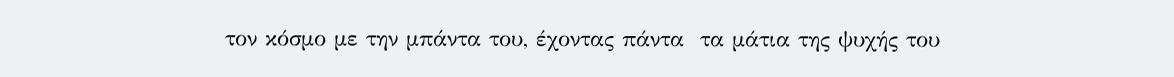τον κόσμο με την μπάντα του, έχοντας πάντα  τα μάτια της ψυχής του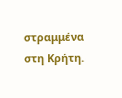στραμμένα στη Κρήτη.